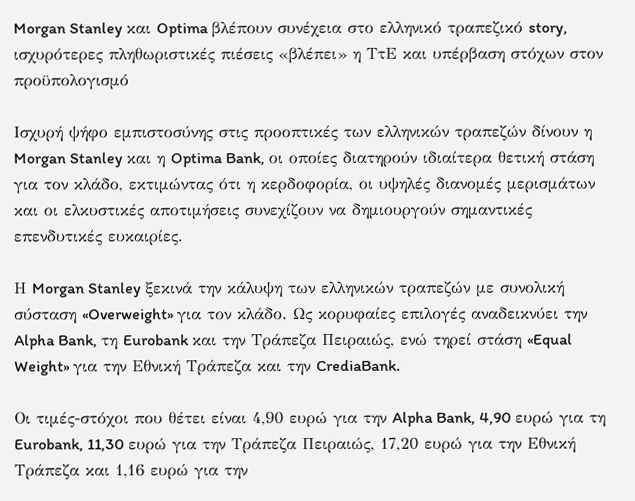Morgan Stanley και Optima βλέπουν συνέχεια στο ελληνικό τραπεζικό story, ισχυρότερες πληθωριστικές πιέσεις «βλέπει» η ΤτΕ και υπέρβαση στόχων στον προϋπολογισμό

Ισχυρή ψήφο εμπιστοσύνης στις προοπτικές των ελληνικών τραπεζών δίνουν η Morgan Stanley και η Optima Bank, οι οποίες διατηρούν ιδιαίτερα θετική στάση για τον κλάδο, εκτιμώντας ότι η κερδοφορία, οι υψηλές διανομές μερισμάτων και οι ελκυστικές αποτιμήσεις συνεχίζουν να δημιουργούν σημαντικές επενδυτικές ευκαιρίες.

Η Morgan Stanley ξεκινά την κάλυψη των ελληνικών τραπεζών με συνολική σύσταση «Overweight» για τον κλάδο. Ως κορυφαίες επιλογές αναδεικνύει την Alpha Bank, τη Eurobank και την Τράπεζα Πειραιώς, ενώ τηρεί στάση «Equal Weight» για την Εθνική Τράπεζα και την CrediaBank.

Οι τιμές-στόχοι που θέτει είναι 4,90 ευρώ για την Alpha Bank, 4,90 ευρώ για τη Eurobank, 11,30 ευρώ για την Τράπεζα Πειραιώς, 17,20 ευρώ για την Εθνική Τράπεζα και 1,16 ευρώ για την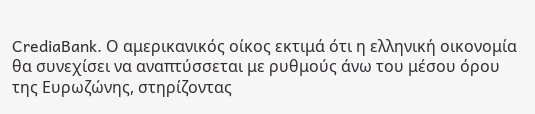CrediaBank. Ο αμερικανικός οίκος εκτιμά ότι η ελληνική οικονομία θα συνεχίσει να αναπτύσσεται με ρυθμούς άνω του μέσου όρου της Ευρωζώνης, στηρίζοντας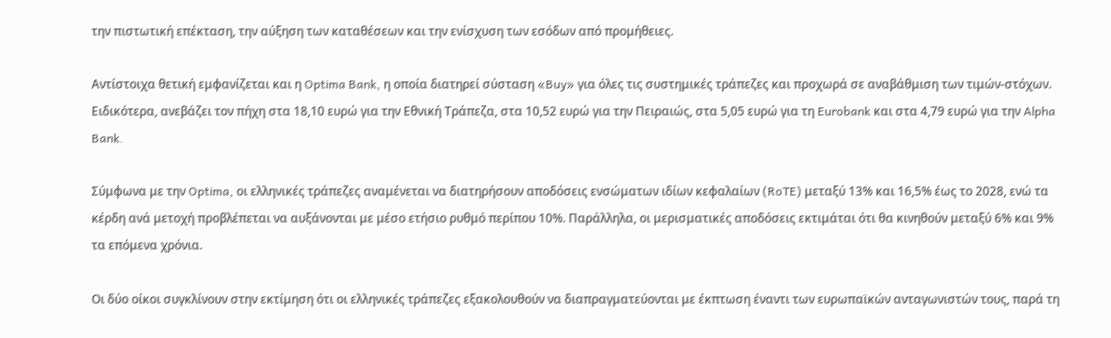την πιστωτική επέκταση, την αύξηση των καταθέσεων και την ενίσχυση των εσόδων από προμήθειες.

Αντίστοιχα θετική εμφανίζεται και η Optima Bank, η οποία διατηρεί σύσταση «Buy» για όλες τις συστημικές τράπεζες και προχωρά σε αναβάθμιση των τιμών-στόχων. Ειδικότερα, ανεβάζει τον πήχη στα 18,10 ευρώ για την Εθνική Τράπεζα, στα 10,52 ευρώ για την Πειραιώς, στα 5,05 ευρώ για τη Eurobank και στα 4,79 ευρώ για την Alpha Bank.

Σύμφωνα με την Optima, οι ελληνικές τράπεζες αναμένεται να διατηρήσουν αποδόσεις ενσώματων ιδίων κεφαλαίων (RoTE) μεταξύ 13% και 16,5% έως το 2028, ενώ τα κέρδη ανά μετοχή προβλέπεται να αυξάνονται με μέσο ετήσιο ρυθμό περίπου 10%. Παράλληλα, οι μερισματικές αποδόσεις εκτιμάται ότι θα κινηθούν μεταξύ 6% και 9% τα επόμενα χρόνια.

Οι δύο οίκοι συγκλίνουν στην εκτίμηση ότι οι ελληνικές τράπεζες εξακολουθούν να διαπραγματεύονται με έκπτωση έναντι των ευρωπαϊκών ανταγωνιστών τους, παρά τη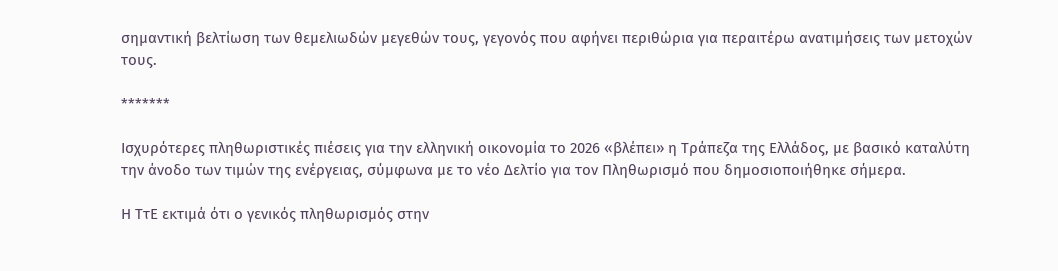σημαντική βελτίωση των θεμελιωδών μεγεθών τους, γεγονός που αφήνει περιθώρια για περαιτέρω ανατιμήσεις των μετοχών τους.

*******

Ισχυρότερες πληθωριστικές πιέσεις για την ελληνική οικονομία το 2026 «βλέπει» η Τράπεζα της Ελλάδος, με βασικό καταλύτη την άνοδο των τιμών της ενέργειας, σύμφωνα με το νέο Δελτίο για τον Πληθωρισμό που δημοσιοποιήθηκε σήμερα.

Η ΤτΕ εκτιμά ότι ο γενικός πληθωρισμός στην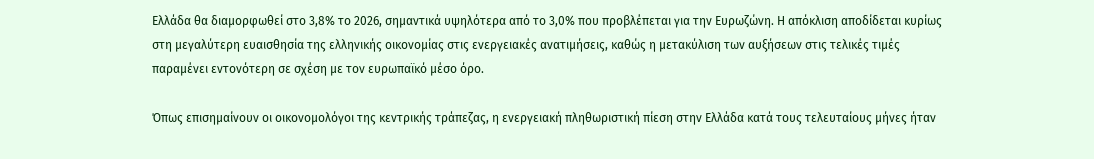Ελλάδα θα διαμορφωθεί στο 3,8% το 2026, σημαντικά υψηλότερα από το 3,0% που προβλέπεται για την Ευρωζώνη. Η απόκλιση αποδίδεται κυρίως στη μεγαλύτερη ευαισθησία της ελληνικής οικονομίας στις ενεργειακές ανατιμήσεις, καθώς η μετακύλιση των αυξήσεων στις τελικές τιμές παραμένει εντονότερη σε σχέση με τον ευρωπαϊκό μέσο όρο.

Όπως επισημαίνουν οι οικονομολόγοι της κεντρικής τράπεζας, η ενεργειακή πληθωριστική πίεση στην Ελλάδα κατά τους τελευταίους μήνες ήταν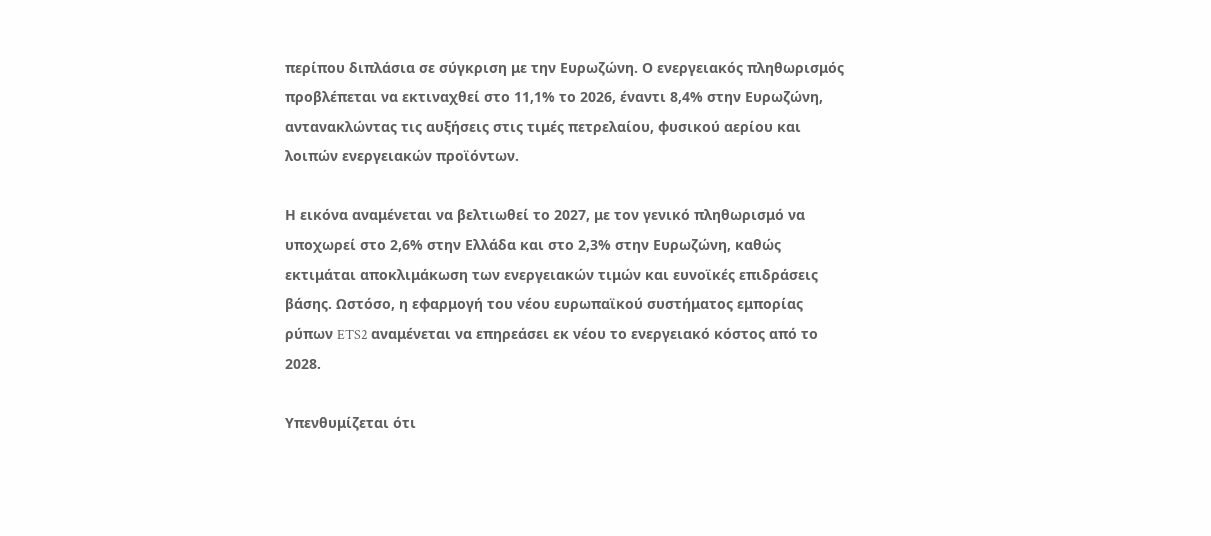περίπου διπλάσια σε σύγκριση με την Ευρωζώνη. Ο ενεργειακός πληθωρισμός προβλέπεται να εκτιναχθεί στο 11,1% το 2026, έναντι 8,4% στην Ευρωζώνη, αντανακλώντας τις αυξήσεις στις τιμές πετρελαίου, φυσικού αερίου και λοιπών ενεργειακών προϊόντων.

Η εικόνα αναμένεται να βελτιωθεί το 2027, με τον γενικό πληθωρισμό να υποχωρεί στο 2,6% στην Ελλάδα και στο 2,3% στην Ευρωζώνη, καθώς εκτιμάται αποκλιμάκωση των ενεργειακών τιμών και ευνοϊκές επιδράσεις βάσης. Ωστόσο, η εφαρμογή του νέου ευρωπαϊκού συστήματος εμπορίας ρύπων ETS2 αναμένεται να επηρεάσει εκ νέου το ενεργειακό κόστος από το 2028.

Υπενθυμίζεται ότι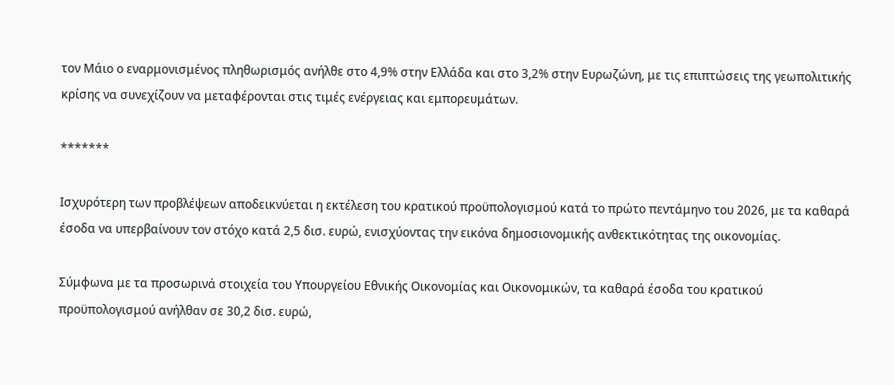τον Μάιο ο εναρμονισμένος πληθωρισμός ανήλθε στο 4,9% στην Ελλάδα και στο 3,2% στην Ευρωζώνη, με τις επιπτώσεις της γεωπολιτικής κρίσης να συνεχίζουν να μεταφέρονται στις τιμές ενέργειας και εμπορευμάτων.

*******

Ισχυρότερη των προβλέψεων αποδεικνύεται η εκτέλεση του κρατικού προϋπολογισμού κατά το πρώτο πεντάμηνο του 2026, με τα καθαρά έσοδα να υπερβαίνουν τον στόχο κατά 2,5 δισ. ευρώ, ενισχύοντας την εικόνα δημοσιονομικής ανθεκτικότητας της οικονομίας.

Σύμφωνα με τα προσωρινά στοιχεία του Υπουργείου Εθνικής Οικονομίας και Οικονομικών, τα καθαρά έσοδα του κρατικού προϋπολογισμού ανήλθαν σε 30,2 δισ. ευρώ,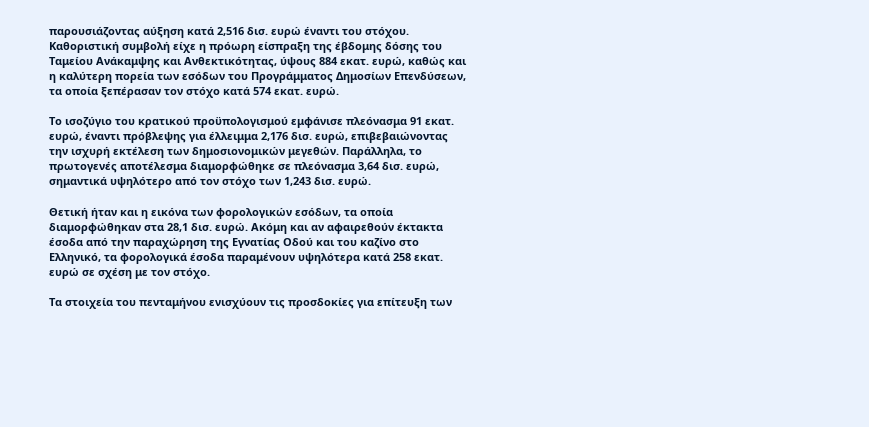παρουσιάζοντας αύξηση κατά 2,516 δισ. ευρώ έναντι του στόχου. Καθοριστική συμβολή είχε η πρόωρη είσπραξη της έβδομης δόσης του Ταμείου Ανάκαμψης και Ανθεκτικότητας, ύψους 884 εκατ. ευρώ, καθώς και η καλύτερη πορεία των εσόδων του Προγράμματος Δημοσίων Επενδύσεων, τα οποία ξεπέρασαν τον στόχο κατά 574 εκατ. ευρώ.

Το ισοζύγιο του κρατικού προϋπολογισμού εμφάνισε πλεόνασμα 91 εκατ. ευρώ, έναντι πρόβλεψης για έλλειμμα 2,176 δισ. ευρώ, επιβεβαιώνοντας την ισχυρή εκτέλεση των δημοσιονομικών μεγεθών. Παράλληλα, το πρωτογενές αποτέλεσμα διαμορφώθηκε σε πλεόνασμα 3,64 δισ. ευρώ, σημαντικά υψηλότερο από τον στόχο των 1,243 δισ. ευρώ.

Θετική ήταν και η εικόνα των φορολογικών εσόδων, τα οποία διαμορφώθηκαν στα 28,1 δισ. ευρώ. Ακόμη και αν αφαιρεθούν έκτακτα έσοδα από την παραχώρηση της Εγνατίας Οδού και του καζίνο στο Ελληνικό, τα φορολογικά έσοδα παραμένουν υψηλότερα κατά 258 εκατ. ευρώ σε σχέση με τον στόχο.

Τα στοιχεία του πενταμήνου ενισχύουν τις προσδοκίες για επίτευξη των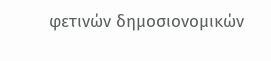φετινών δημοσιονομικών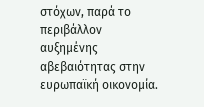στόχων, παρά το περιβάλλον αυξημένης αβεβαιότητας στην ευρωπαϊκή οικονομία.